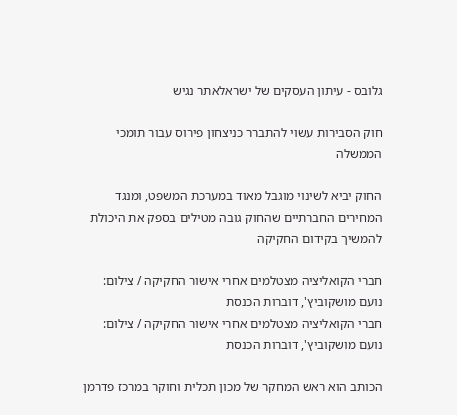גלובס - עיתון העסקים של ישראלאתר נגיש

חוק הסבירות עשוי להתברר כניצחון פירוס עבור תומכי הממשלה

החוק יביא לשינוי מוגבל מאוד במערכת המשפט, ומנגד המחירים החברתיים שהחוק גובה מטילים בספק את היכולת להמשיך בקידום החקיקה

חברי הקואליציה מצטלמים אחרי אישור החקיקה / צילום: נועם מושקוביץ', דוברות הכנסת
חברי הקואליציה מצטלמים אחרי אישור החקיקה / צילום: נועם מושקוביץ', דוברות הכנסת

הכותב הוא ראש המחקר של מכון תכלית וחוקר במרכז פדרמן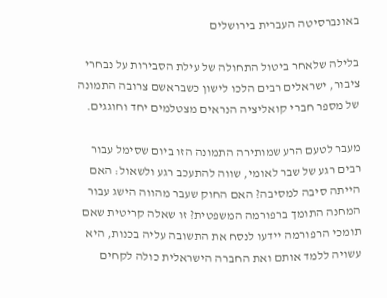באונברסיטה העברית בירושלים

בלילה שלאחר ביטול התחולה של עילת הסבירות על נבחרי ציבור, ישראלים רבים הלכו לישון כשבראשם צרובה התמונה של מספר חברי קואליציה הנראים מצטלמים יחד וחוגגים.

מעבר לטעם הרע שמותירה התמונה הזו ביום שסימל עבור רבים רגע של שבר לאומי, שווה להתעכב רגע ולשאול: האם הייתה סיבה למסיבה? האם החוק שעבר מהווה הישג עבור המחנה התומך ברפורמה המשפטית? זו שאלה קריטית שאם תומכי הרפורמה יידעו לנסח את התשובה עליה בכנות, היא עשויה ללמד אותם ואת החברה הישראלית כולה לקחים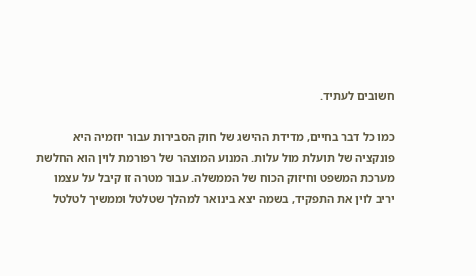חשובים לעתיד.

כמו כל דבר בחיים, מדידת ההישג של חוק הסבירות עבור יוזמיה היא פונקציה של תועלת מול עלות. המנוע המוצהר של רפורמת לוין הוא החלשת מערכת המשפט וחיזוק הכוח של הממשלה. עבור מטרה זו קיבל על עצמו יריב לוין את התפקיד, בשמה יצא בינואר למהלך שטלטל וממשיך לטלטל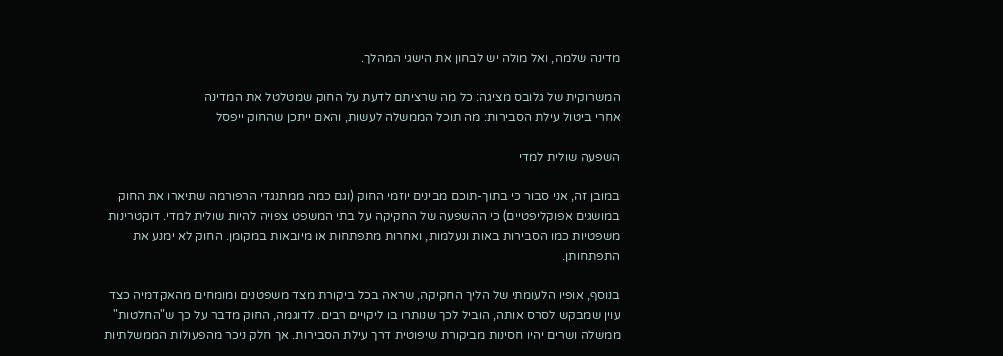מדינה שלמה, ואל מולה יש לבחון את הישגי המהלך.

המשרוקית של גלובס מציגה: כל מה שרציתם לדעת על החוק שמטלטל את המדינה
אחרי ביטול עילת הסבירות: מה תוכל הממשלה לעשות, והאם ייתכן שהחוק ייפסל

השפעה שולית למדי

במובן זה, אני סבור כי בתוך-תוכם מבינים יוזמי החוק (וגם כמה ממתנגדי הרפורמה שתיארו את החוק במושגים אפוקליפטיים) כי ההשפעה של החקיקה על בתי המשפט צפויה להיות שולית למדי. דוקטרינות משפטיות כמו הסבירות באות ונעלמות, ואחרות מתפתחות או מיובאות במקומן. החוק לא ימנע את התפתחותן.

בנוסף, אופיו הלעומתי של הליך החקיקה, שראה בכל ביקורת מצד משפטנים ומומחים מהאקדמיה כצד עוין שמבקש לסרס אותה, הוביל לכך שנותרו בו ליקויים רבים. לדוגמה, החוק מדבר על כך ש"החלטות" ממשלה ושרים יהיו חסינות מביקורת שיפוטית דרך עילת הסבירות. אך חלק ניכר מהפעולות הממשלתיות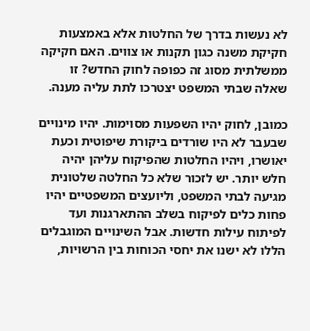לא נעשות בדרך של החלטות אלא באמצעות חקיקת משנה כגון תקנות או צווים. האם חקיקה ממשלתית מסוג זה כפופה לחוק החדש? זו שאלה שבתי המשפט יצטרכו לתת עליה מענה.

כמובן, לחוק יהיו השפעות מסוימות. יהיו מינויים שבעבר לא היו שורדים ביקורת שיפוטית וכעת יאושרו, ויהיו החלטות שהפיקוח עליהן יהיה חלש יותר. יש לזכור שלא כל החלטה שלטונית מגיעה לבתי המשפט, וליועצים המשפטיים יהיו פחות כלים לפיקוח בשלב ההתארגנות ועד לפיתוח עילות חדשות. אבל השינויים המוגבלים הללו לא ישנו את יחסי הכוחות בין הרשויות,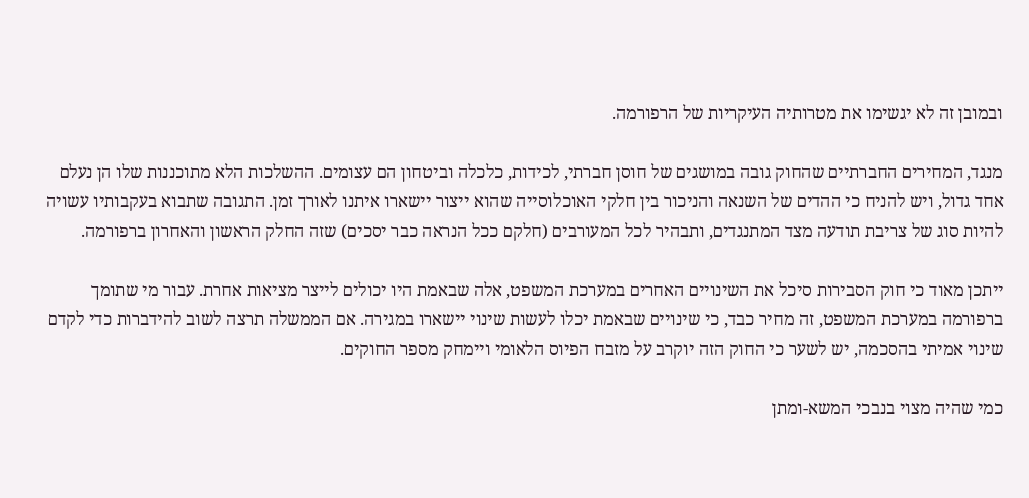ובמובן זה לא יגשימו את מטרותיה העיקריות של הרפורמה.

מנגד, המחירים החברתיים שהחוק גובה במושגים של חוסן חברתי, לכידות, כלכלה וביטחון הם עצומים. ההשלכות הלא מתוכננות שלו הן נעלם אחד גדול, ויש להניח כי ההדים של השנאה והניכור בין חלקי האוכלוסייה שהוא ייצור יישארו איתנו לאורך זמן. התגובה שתבוא בעקבותיו עשויה להיות סוג של צריבת תודעה מצד המתנגדים, ותבהיר לכל המעורבים (חלקם ככל הנראה כבר יסכים) שזה החלק הראשון והאחרון ברפורמה.

ייתכן מאוד כי חוק הסבירות סיכל את השינויים האחרים במערכת המשפט, אלה שבאמת היו יכולים לייצר מציאות אחרת. עבור מי שתומך ברפורמה במערכת המשפט, זה מחיר כבד, כי שינויים שבאמת יכלו לעשות שינוי יישארו במגירה. אם הממשלה תרצה לשוב להידברות כדי לקדם שינוי אמיתי בהסכמה, יש לשער כי החוק הזה יוקרב על מזבח הפיוס הלאומי ויימחק מספר החוקים.

כמי שהיה מצוי בנבכי המשא-ומתן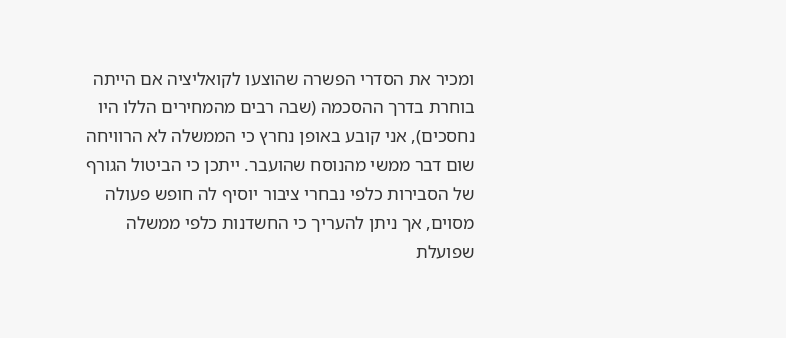ומכיר את הסדרי הפשרה שהוצעו לקואליציה אם הייתה בוחרת בדרך ההסכמה (שבה רבים מהמחירים הללו היו נחסכים), אני קובע באופן נחרץ כי הממשלה לא הרוויחה שום דבר ממשי מהנוסח שהועבר. ייתכן כי הביטול הגורף של הסבירות כלפי נבחרי ציבור יוסיף לה חופש פעולה מסוים, אך ניתן להעריך כי החשדנות כלפי ממשלה שפועלת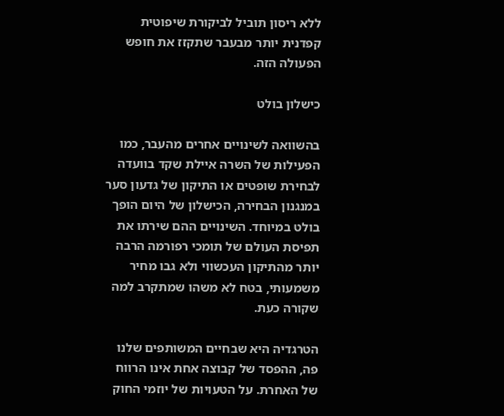ללא ריסון תוביל לביקורת שיפוטית קפדנית יותר מבעבר שתקזז את חופש הפעולה הזה.

כישלון בולט

בהשוואה לשינויים אחרים מהעבר, כמו הפעילות של השרה איילת שקד בוועדה לבחירת שופטים או התיקון של גדעון סער במנגנון הבחירה, הכישלון של היום הופך בולט במיוחד. השינויים ההם שירתו את תפיסת העולם של תומכי רפורמה הרבה יותר מהתיקון העכשווי ולא גבו מחיר משמעותי, בטח לא משהו שמתקרב למה שקורה כעת.

הטרגדיה היא שבחיים המשותפים שלנו פה, ההפסד של קבוצה אחת אינו הרווח של האחרת. על הטעויות של יוזמי החוק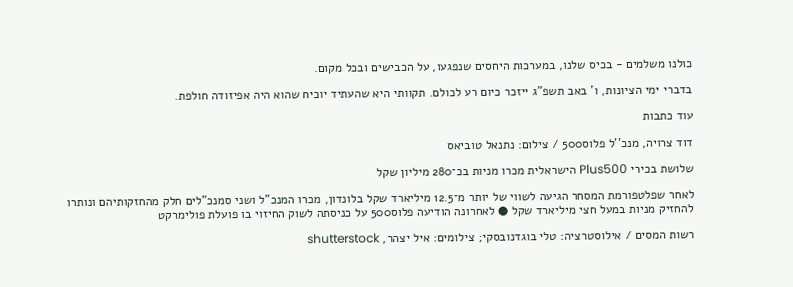כולנו משלמים - בכיס שלנו, במערכות היחסים שנפגעו, על הכבישים ובכל מקום.

בדברי ימי הציונות, ו' באב תשפ"ג ייזכר כיום רע לכולם. תקוותי היא שהעתיד יוכיח שהוא היה אפיזודה חולפת.

עוד כתבות

דוד צרויה, מנכ''ל פלוס500 / צילום: נתנאל טוביאס

שלושת בכירי Plus500 הישראלית מכרו מניות בכ־280 מיליון שקל

לאחר שפלטפורמת המסחר הגיעה לשווי של יותר מ־12.5 מיליארד שקל בלונדון, מכרו המנכ"ל ושני סמנכ"לים חלק מהחזקותיהם ונותרו להחזיק מניות במעל חצי מיליארד שקל ● לאחרונה הודיעה פלוס500 על כניסתה לשוק החיזוי בו פועלת פולימרקט

רשות המסים / אילוסטרציה: טלי בוגדנובסקי; צילומים: איל יצהר, shutterstock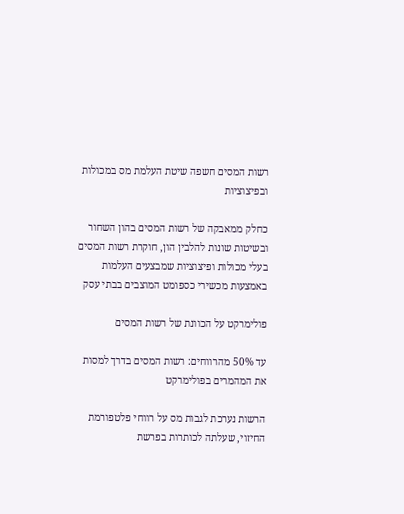רשות המסים חשפה שיטת העלמת מס במכולות ובפיצוציות

כחלק ממאבקה של רשות המסים בהון השחור ובשיטות שונות להלבין הון, חוקרת רשות המסים בעלי מכולות ופיצוציות שמבצעים העלמות באמצעות מכשירי כספומט המוצבים בבתי עסק

פולימרקט על הכוונת של רשות המסים

עד 50% מהרווחים: רשות המסים בדרך למסות את המהמרים בפולימרקט

הרשות נערכת לגבות מס על רווחי פלטפורמת החיזוי, שעלתה לכותרות בפרשת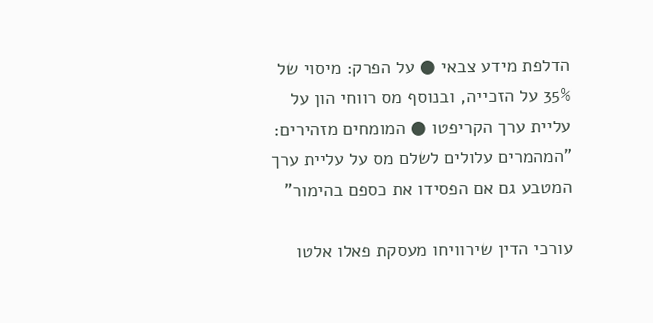הדלפת מידע צבאי ● על הפרק: מיסוי של 35% על הזכייה, ובנוסף מס רווחי הון על עליית ערך הקריפטו ● המומחים מזהירים: "המהמרים עלולים לשלם מס על עליית ערך המטבע גם אם הפסידו את כספם בהימור"

עורכי הדין שירוויחו מעסקת פאלו אלטו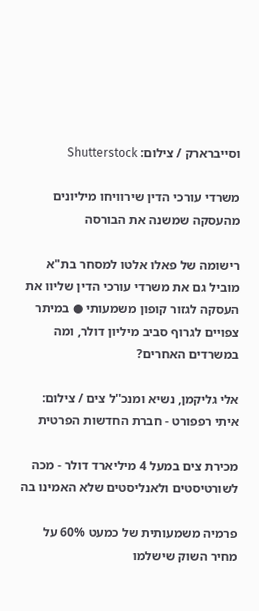וסייברארק / צילום: Shutterstock

משרדי עורכי הדין שירוויחו מיליונים מהעסקה שמשנה את הבורסה

רישומה של פאלו אלטו למסחר בת"א מוביל גם את משרדי עורכי הדין שליוו את העסקה לגזור קופון משמעותי ● במיתר צפויים לגרוף סביב מיליון דולר, ומה במשרדים האחרים?

אלי גליקמן, נשיא ומנכ''ל צים / צילום: איתי רפפורט - חברת החדשות הפרטית

מכירת צים במעל 4 מיליארד דולר - מכה לשורטיסטים ולאנליסטים שלא האמינו בה

פרמיה משמעותית של כמעט 60% על מחיר השוק שישלמו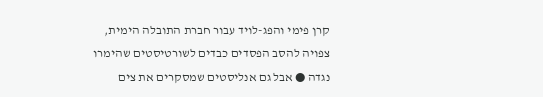קרן פימי והפג-לויד עבור חברת התובלה הימית, צפויה להסב הפסדים כבדים לשורטיסטים שהימרו נגדה ● אבל גם אנליסטים שמסקרים את צים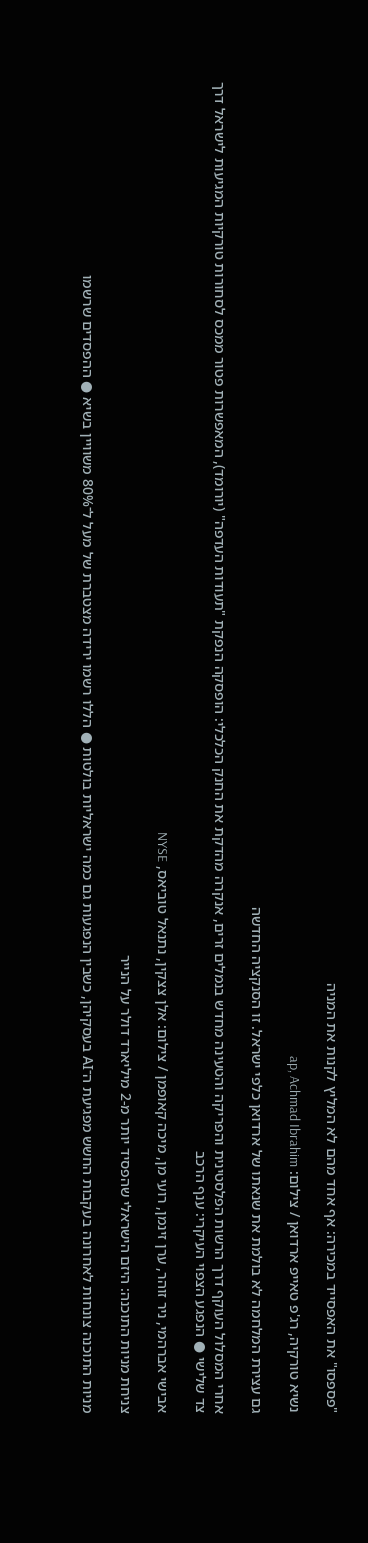"פספסו" את האפסייד במכירה: אף אחד מהם לא המליץ לקנות את המניה

נשיא טורקיה, רג'פ טאייפ ארדואן / צילום: ap, Achmad Ibrahim

גם עצירת המלחמה לא בולמת את שנאתו של ארדואן כלפי ישראל. זו הסנקציה החדשה

אחרי המסלול העוקף דרך הרשות הפלסטינית והפריקה והטעינה מחדש בנמלים זרים, אנקרה מהדקת את החנק הכלכלי: הופסקה הנפקת "תעודות העדפה" (יורומד), המאפשרות פטור ממכס לסחורות טורקיות המגיעות לישראל דרך צד שלישי ● הנפגע הצפוי העיקרי: ענף הרכב

אבישי אברהמי, ניר זוהר, ערן זינמן, רועי מן, מיכה קאופמן / צילום: אלן צצקין, נתנאל טוביאס, NYSE

צניחת מניות התוכנה: היזם הישראלי שהפסיד יותר מ-2 מיליארד דולר על הנייר

מניות התוכנה צונחות לאחרונה בעקבות החשש מפגיעת ה־AI בעסקיהן, כשבין הנפגעות גם כמה ישראליות בולטות ● הללו רשמו ירידה מצטברת של מעל ל־80% משוויין בשיא ● ההפסדים שרשמו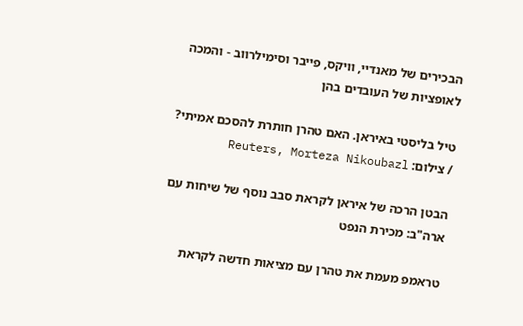הבכירים של מאנדיי, וויקס, פייבר וסימילרווב - והמכה לאופציות של העובדים בהן

טיל בליסטי באיראן. האם טהרן חותרת להסכם אמיתי? / צילום: Reuters, Morteza Nikoubazl

הבטן הרכה של איראן לקראת סבב נוסף של שיחות עם ארה"ב: מכירת הנפט

טראמפ מעמת את טהרן עם מציאות חדשה לקראת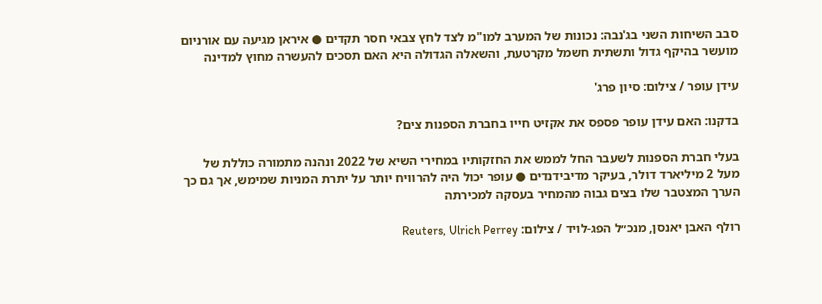סבב השיחות השני בג'נבה: נכונות של המערב למו"מ לצד לחץ צבאי חסר תקדים ● איראן מגיעה עם אורניום מועשר בהיקף גדול ותשתית חשמל מקרטעת, והשאלה הגדולה היא האם תסכים להעשרה מחוץ למדינה

עידן עופר / צילום: סיון פרג'

בדקנו: האם עידן עופר פספס את אקזיט חייו בחברת הספנות צים?

בעלי חברת הספנות לשעבר החל לממש את החזקותיו במחירי השיא של 2022 ונהנה מתמורה כוללת של מעל 2 מיליארד דולר, בעיקר מדיבידנדים ● עופר יכול היה להרוויח יותר על יתרת המניות שמימש, אך גם כך הערך המצטבר שלו בצים גבוה מהמחיר בעסקה למכירתה

רולף האבן יאנסן, מנכ״ל הפג-לויד / צילום: Reuters, Ulrich Perrey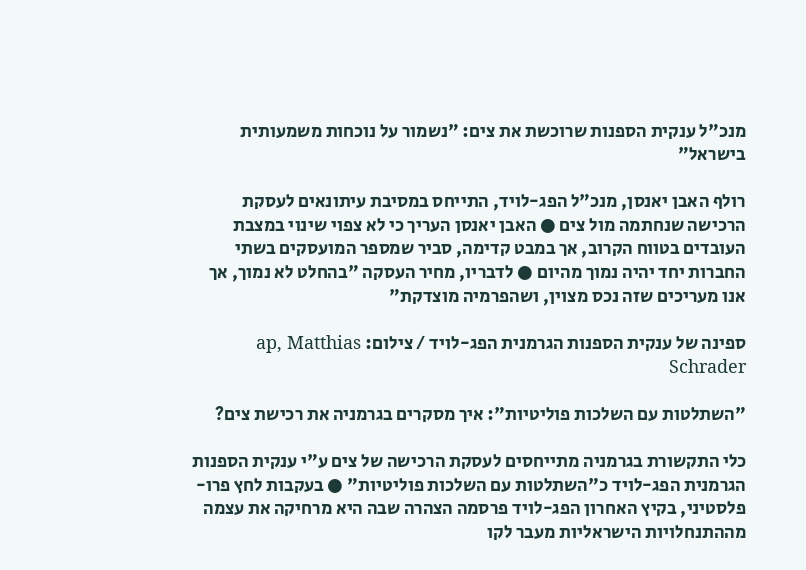מנכ"ל ענקית הספנות שרוכשת את צים: "נשמור על נוכחות משמעותית בישראל"

רולף האבן יאנסן, מנכ"ל הפג-לויד, התייחס במסיבת עיתונאים לעסקת הרכישה שנחתמה מול צים ● האבן יאנסן העריך כי לא צפוי שינוי במצבת העובדים בטווח הקרוב, אך במבט קדימה, סביר שמספר המועסקים בשתי החברות יחד יהיה נמוך מהיום ● לדבריו, מחיר העסקה "בהחלט לא נמוך, אך אנו מעריכים שזה נכס מצוין, ושהפרמיה מוצדקת"

ספינה של ענקית הספנות הגרמנית הפג-לויד / צילום: ap, Matthias Schrader

"השתלטות עם השלכות פוליטיות": איך מסקרים בגרמניה את רכישת צים?

כלי התקשורת בגרמניה מתייחסים לעסקת הרכישה של צים ע"י ענקית הספנות הגרמנית הפג-לויד כ"השתלטות עם השלכות פוליטיות" ● בעקבות לחץ פרו-פלסטיני, בקיץ האחרון הפג-לויד פרסמה הצהרה שבה היא מרחיקה את עצמה מההתנחלויות הישראליות מעבר לקו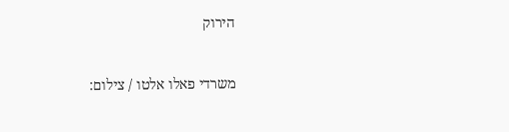הירוק

משרדי פאלו אלטו / צילום: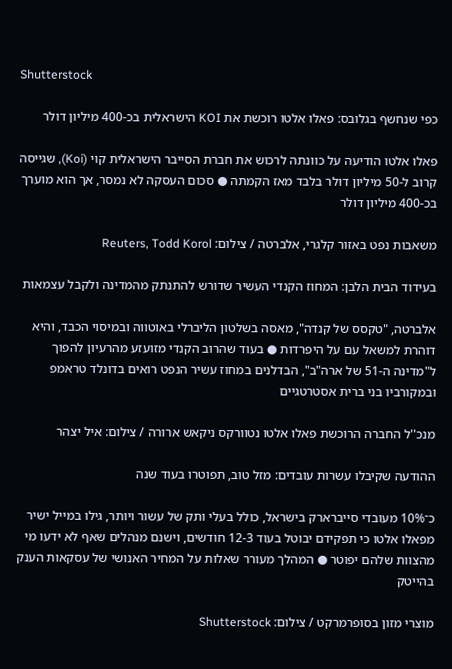Shutterstock

כפי שנחשף בגלובס: פאלו אלטו רוכשת את KOI הישראלית בכ-400 מיליון דולר

פאלו אלטו הודיעה על כוונתה לרכוש את חברת הסייבר הישראלית קוי (Koi), שגייסה קרוב ל-50 מיליון דולר בלבד מאז הקמתה ● סכום העסקה לא נמסר, אך הוא מוערך בכ-400 מיליון דולר

משאבות נפט באזור קלגרי, אלברטה / צילום: Reuters, Todd Korol

בעידוד הבית הלבן: המחוז הקנדי העשיר שדורש להתנתק מהמדינה ולקבל עצמאות

אלברטה, "טקסס של קנדה", מאסה בשלטון הליברלי באוטווה ובמיסוי הכבד, והיא דוהרת למשאל עם על היפרדות ● בעוד שהרוב הקנדי מזועזע מהרעיון להפוך ל"מדינה ה-51 של ארה"ב", הבדלנים במחוז עשיר הנפט רואים בדונלד טראמפ ובמקורביו בני ברית אסטרטגיים

מנכ''ל החברה הרוכשת פאלו אלטו נטוורקס ניקאש ארורה / צילום: איל יצהר

ההודעה שקיבלו עשרות עובדים: מזל טוב, תפוטרו בעוד שנה

כ־10% מעובדי סייברארק בישראל, כולל בעלי ותק של עשור ויותר, גילו במייל ישיר מפאלו אלטו כי תפקידם יבוטל בעוד 12-3 חודשים, וישנם מנהלים שאף לא ידעו מי מהצוות שלהם יפוטר ● המהלך מעורר שאלות על המחיר האנושי של עסקאות הענק בהייטק

מוצרי מזון בסופרמרקט / צילום: Shutterstock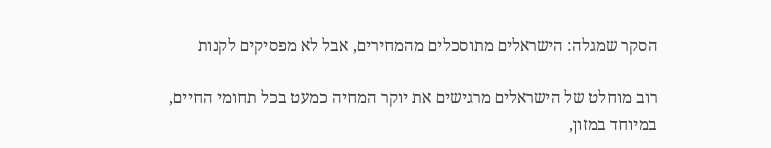הסקר שמגלה: הישראלים מתוסכלים מהמחירים, אבל לא מפסיקים לקנות

רוב מוחלט של הישראלים מרגישים את יוקר המחיה כמעט בכל תחומי החיים, במיוחד במזון,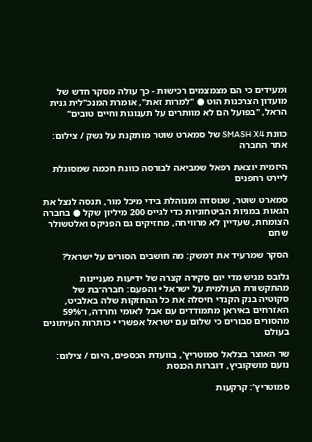ומעידים כי הם מצמצמים רכישות - כך עולה מסקר חדש של מועדון הצרכנות הוט ● "למרות זאת", אומרת המנכ"לית גנית הראל, "בפועל הם לא מוותרים על תענוגות וחיים טובים"

כוונת SMASH X4 של סמארט שוטר מותקנת על נשק / צילום: אתר החברה

היזמית יוצאת רפאל שמביאה לבורסה כוונת חכמה שמסוגלת ליירט רחפנים

סמארט שוטר, שנוסדה ומנוהלת בידי מיכל מור, תנסה לנצל את הגאות במניות הביטחוניות כדי לגייס 200 מיליון שקל ● בחברה הצומחת, שעדיין לא מרוויחה, מחזיקים גם הפניקס ואלטשולר שחם

הסקר שמרעיד את דמשק: מה חושבים הסורים על ישראל?

גלובס מגיש מדי יום סקירה קצרה של ידיעות מעניינות מהתקשורת העולמית על ישראל • והפעם: חברה־בת של סקוטיה בנק הקנדי חיסלה את כל ההחזקות שלה באלביט, האזרחים באיראן מתמודדים עם אבל לאומי וחרדה, ו־59% מהסורים סבורים כי שלום עם ישראל אפשרי • כותרות העיתונים בעולם

שר האוצר בצלאל סמוטריץ', בוועדת הכספים, היום / צילום: נועם מושקוביץ, דוברות הכנסת

סמוטריץ’: קרקעות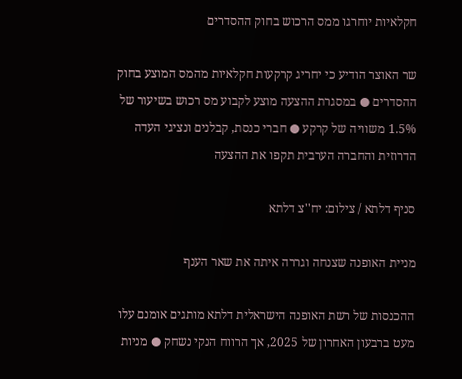חקלאיות יוחרגו ממס הרכוש בחוק ההסדרים

שר האוצר הודיע כי יחריג קרקעות חקלאיות מהמס המוצע בחוק ההסדרים ● במסגרת ההצעה מוצע לקבוע מס רכוש בשיעור של 1.5% משוויה של קרקע ● חברי כנסת, קבלנים ונציגי העדה הדרוזית והחברה הערבית תקפו את ההצעה

סניף דלתא / צילום: יח''צ דלתא

מניית האופנה שצנחה וגררה איתה את שאר הענף

ההכנסות של רשת האופנה הישראלית דלתא מותגים אומנם עלו מעט ברבעון האחרון של 2025, אך הרווח הנקי נשחק ● מניות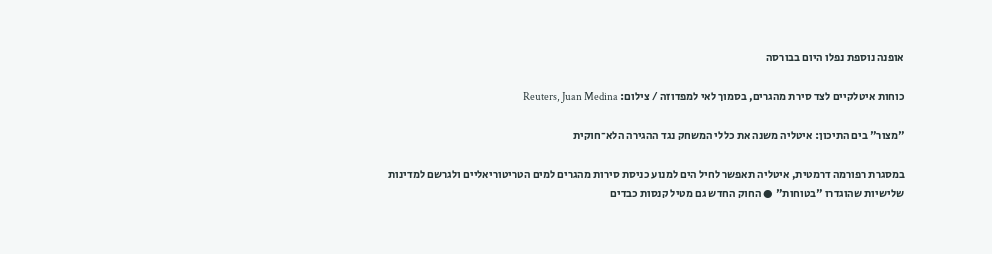אופנה נוספת נפלו היום בבורסה

כוחות איטלקיים לצד סירת מהגרים, בסמוך לאי למפדוזה / צילום: Reuters, Juan Medina

"מצור" בים התיכון: איטליה משנה את כללי המשחק נגד ההגירה הלא־חוקית

במסגרת רפורמה דרמטית, איטליה תאפשר לחיל הים למנוע כניסת סירות מהגרים למים הטריטוריאליים ולגרשם למדינות שלישיות שהוגדרו "בטוחות" ● החוק החדש גם מטיל קנסות כבדים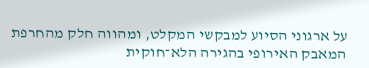על ארגוני הסיוע למבקשי המקלט, ומהווה חלק מהחרפת המאבק האירופי בהגירה הלא־חוקית